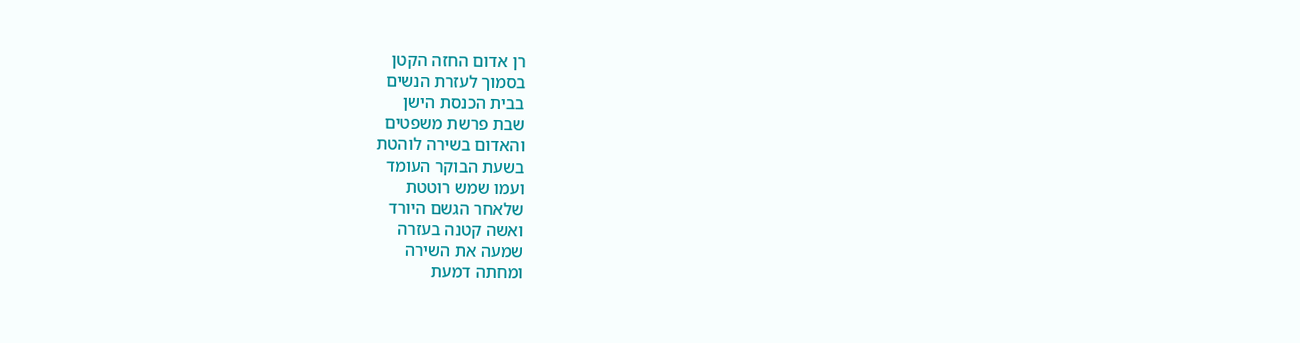רן אדום החזה הקטן
בסמוך לעזרת הנשים
בבית הכנסת הישן
שבת פרשת משפטים
והאדום בשירה לוהטת
בשעת הבוקר העומד
ועמו שמש רוטטת
שלאחר הגשם היורד
ואשה קטנה בעזרה
שמעה את השירה
ומחתה דמעת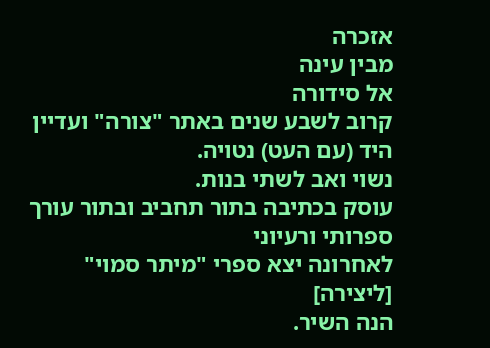אזכרה
מבין עינה
אל סידורה
קרוב לשבע שנים באתר "צורה" ועדיין היד (עם העט) נטויה.
נשוי ואב לשתי בנות.
עוסק בכתיבה בתור תחביב ובתור עורך ספרותי ורעיוני
לאחרונה יצא ספרי "מיתר סמוי"
[ליצירה]
הנה השיר.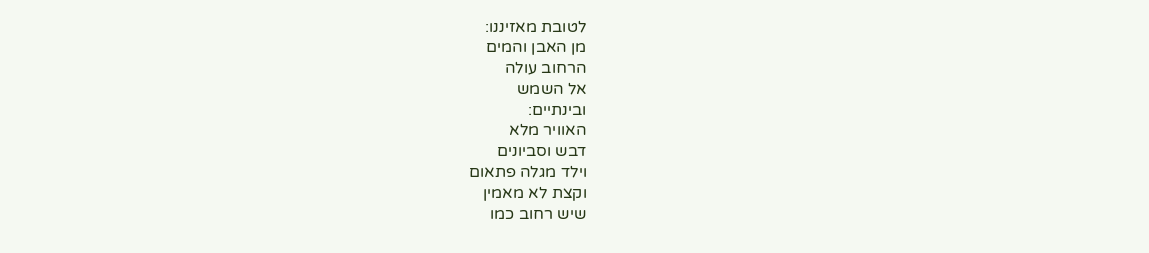לטובת מאזיננו:
מן האבן והמים
הרחוב עולה
אל השמש
ובינתיים:
האוויר מלא
דבש וסביונים
וילד מגלה פתאום
וקצת לא מאמין
שיש רחוב כמו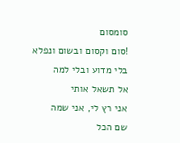סומסום
!סום וקסום ובשום ונפלא
בלי מדוע ובלי למה
אל תשאל אותי
אני רץ לי, אני שמה
שם הכל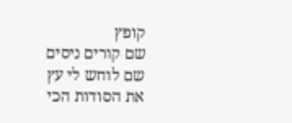קופץ
שם קורים ניסים
שם לוחש לי עץ
את הסודות הכי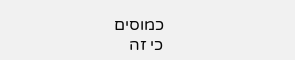כמוסים
כי זה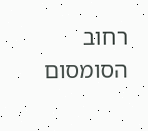רחוב הסומסום